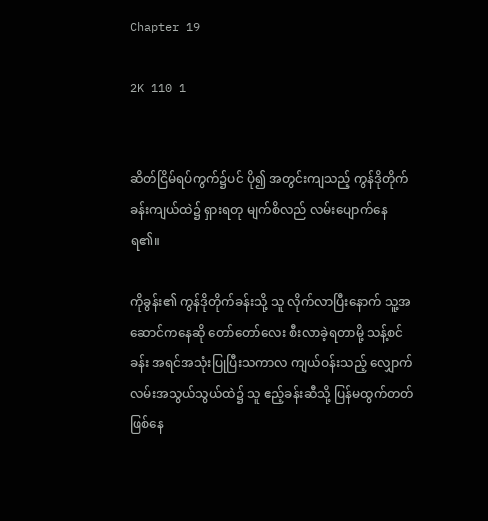Chapter 19

2K 110 1


ဆိတ်ငြိမ်ရပ်ကွက်၌ပင် ပို၍ အတွင်းကျသည့် ကွန်ဒိုတိုက်ခန်းကျယ်ထဲ၌ ရှားရတု မျက်စိလည် လမ်းပျောက်နေရ၏။

ကိုခွန်း၏ ကွန်ဒိုတိုက်ခန်းသို့ သူ လိုက်လာပြီးနောက် သူ့အဆောင်ကနေ‌ဆို တော်တော်လေး စီးလာခဲ့ရတာမို့ သန့်စင်ခန်း အရင်အသုံးပြုပြီးသကာလ ကျယ်ဝန်းသည့် လျှောက်လမ်းအသွယ်သွယ်ထဲ၌ သူ ဧည့်ခန်းဆီသို့ ပြန်မထွက်တတ် ဖြစ်‌နေ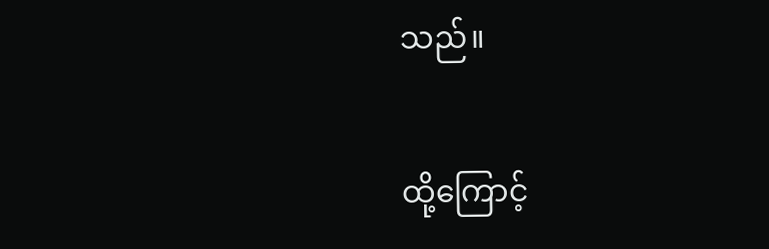သည်။

ထို့ကြောင့်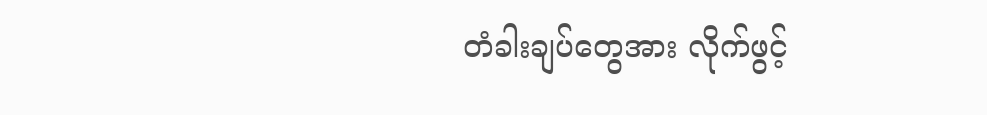တံခါးချပ်တွေအား လိုက်ဖွင့်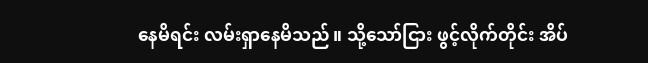နေမိရင်း လမ်းရှာနေမိသည်။ သို့သော်ငြား ဖွင့်လိုက်တိုင်း အိပ်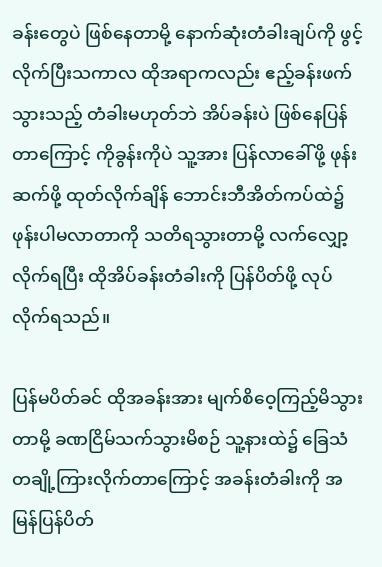ခန်းတွေပဲ ဖြစ်နေတာမို့ နောက်ဆုံးတံခါးချပ်ကို ဖွင့်လိုက်ပြီးသကာလ ထိုအရာကလည်း ဧည့်ခန်းဖက် သွားသည့် တံခါးမဟုတ်ဘဲ အိပ်ခန်းပဲ ဖြစ်နေပြန်တာကြောင့် ကိုခွန်းကိုပဲ သူ့အား ပြန်လာခေါ်ဖို့ ဖုန်းဆက်ဖို့ ထုတ်လိုက်ချိန် ဘောင်းဘီအိတ်ကပ်ထဲ၌ ဖုန်းပါမလာတာကို သတိရသွားတာမို့ လက်လျှော့လိုက်ရပြီး ထိုအိပ်ခန်းတံခါးကို ပြန်ပိတ်ဖို့ လုပ်လိုက်ရသည်။

ပြန်မပိတ်ခင် ထိုအခန်းအား မျက်စိဝေ့ကြည့်မိသွားတာမို့ ခဏငြိမ်သက်သွားမိစဉ် သူ့နားထဲ၌ ခြေသံတချို့ကြားလိုက်တာ‌ကြောင့် အခန်းတံခါးကို အမြန်ပြန်ပိတ်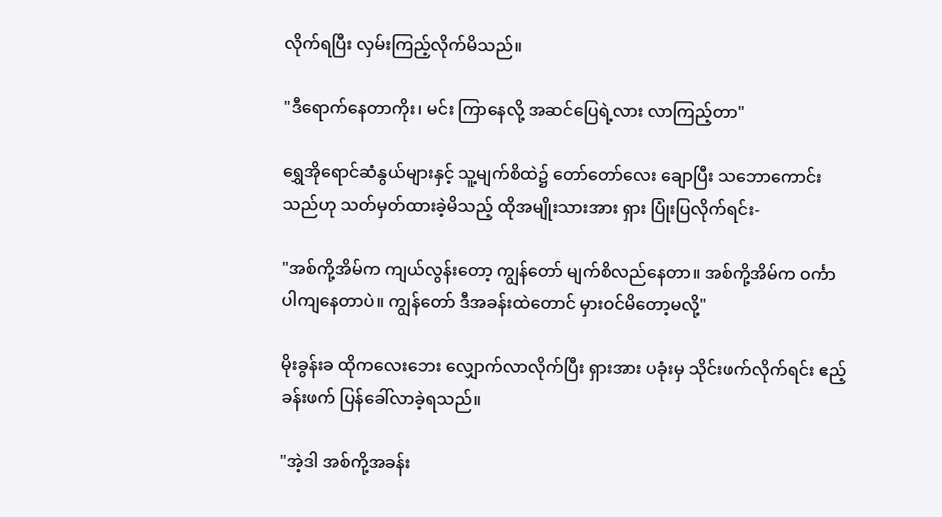လိုက်ရပြီး လှမ်းကြည့်လိုက်မိသည်။

"ဒီရောက်နေတာကိုး၊ မင်း ကြာနေလို့ အဆင်ပြေရဲ့လား လာကြည့်တာ"

ရွှေအိုရောင်ဆံနွယ်များနှင့် သူ့မျက်စိထဲ၌ တော်တော်လေး ချောပြီး သဘောကောင်းသည်ဟု သတ်မှတ်ထားခဲ့မိသည့် ထိုအမျိုးသားအား ရှား ပြုံးပြလိုက်ရင်း-

"အစ်ကို့အိမ်က ကျယ်လွန်းတော့ ကျွန်တော် မျက်စိလည်နေတာ။ အစ်ကို့အိမ်က ဝင်္ကာပါကျနေတာပဲ။ ကျွန်တော် ဒီအခန်းထဲတောင် မှားဝင်မိတော့မလို့"

မိုးခွန်းခ ထိုကလေးဘေး လျှောက်လာလိုက်ပြီး ရှားအား ပခုံးမှ သိုင်းဖက်လိုက်ရင်း ဧည့်ခန်းဖက် ပြန်ခေါ်လာခဲ့ရသည်။

"အဲ့ဒါ အစ်ကို့အခန်း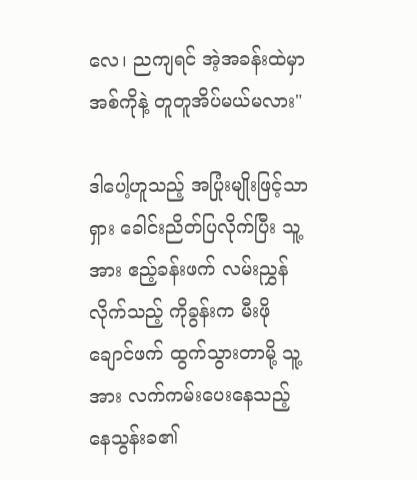လေ၊ ညကျရင် အဲ့အခန်းထဲမှာ အစ်ကိုနဲ့ တူတူအိပ်မယ်မလား"

ဒါပေါ့ဟူသည့် အပြုံးမျိုးဖြင့်သာ ရှား ခေါင်းညိတ်ပြလိုက်ပြီး သူ့အား ဧည့်ခန်းဖက် လမ်းညွှန်လိုက်သည့် ကိုခွန်းက မီးဖိုချောင်ဖက် ထွက်သွားတာမို့ သူ့အား လက်ကမ်းပေးနေသည့် နေသွန်းခ၏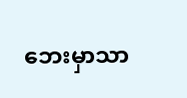ဘေးမှာသာ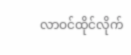လာဝင်ထိုင်လိုက်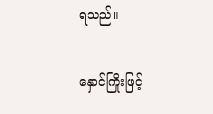ရသည်။

နှောင်ကြိုးဖြင့်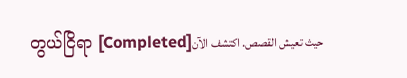တွယ်ငြိရာ [Completed]حيث تعيش القصص. اكتشف الآن